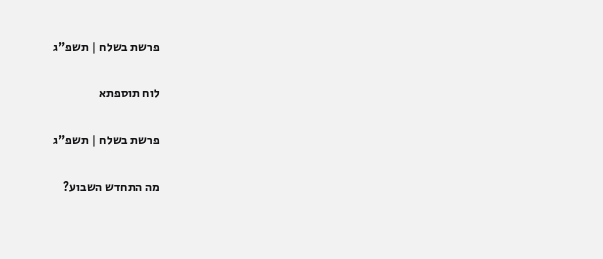פרשת בשלח | תשפ"ג

לוח תוספתא

פרשת בשלח | תשפ"ג

מה התחדש השבוע?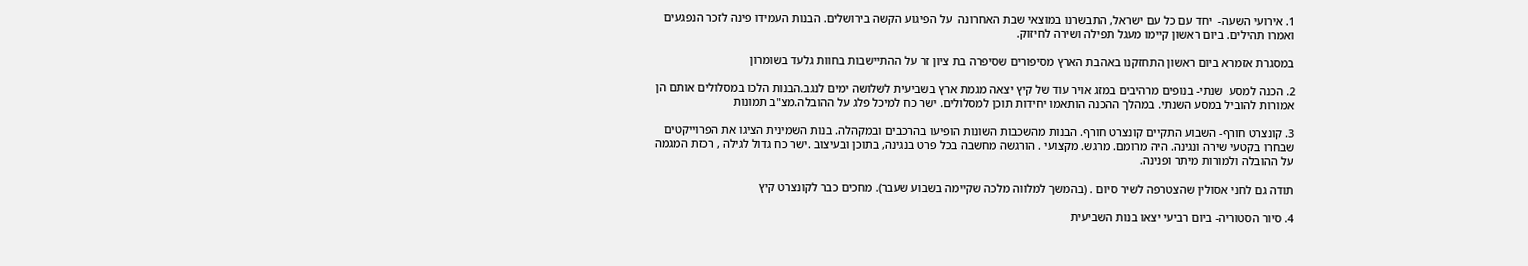1. אירועי השעה-  יחד עם כל עם ישראל, התבשרנו במוצאי שבת האחרונה  על הפיגוע הקשה בירושלים. הבנות העמידו פינה לזכר הנפגעים ואמרו תהילים. ביום ראשון קיימו מעגל תפילה ושירה לחיזוק.

במסגרת אזמרא ביום ראשון התחזקנו באהבת הארץ מסיפורים שסיפרה בת ציון זר על ההתיישבות בחוות גלעד בשומרון

2. הכנה למסע  שנתי- בנופים מרהיבים במזג אויר עוד של קיץ יצאה מגמת ארץ בשביעית לשלושה ימים לנגב.הבנות הלכו במסלולים אותם הן אמורות להוביל במסע השנתי. במהלך ההכנה הותאמו יחידות תוכן למסלולים. ישר כח למיכל פלג על ההובלה.מצ"ב תמונות

3. קונצרט חורף- השבוע התקיים קונצרט חורף. הבנות מהשכבות השונות הופיעו בהרכבים ובמקהלה. בנות השמינית הציגו את הפרוייקטים שבחרו בקטעי שירה ונגינה. היה מרומם. מרגש. מקצועי . הורגשה מחשבה בכל פרט בנגינה, בתוכן ובעיצוב .ישר כח גדול לגילה , רכזת המגמה על ההובלה ולמורות מיתר ופנינה.

תודה גם לחני אסולין שהצטרפה לשיר סיום . (בהמשך למלווה מלכה שקיימה בשבוע שעבר). מחכים כבר לקונצרט קיץ

4. סיור הסטוריה- ביום רביעי יצאו בנות השביעית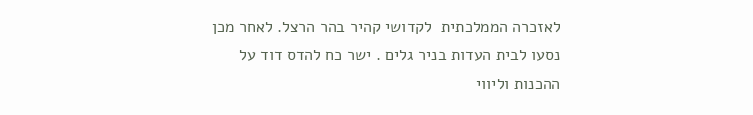לאזכרה הממלכתית  לקדושי קהיר בהר הרצל. לאחר מכן נסעו לבית העדות בניר גלים . ישר כח להדס דוד על ההכנות וליווי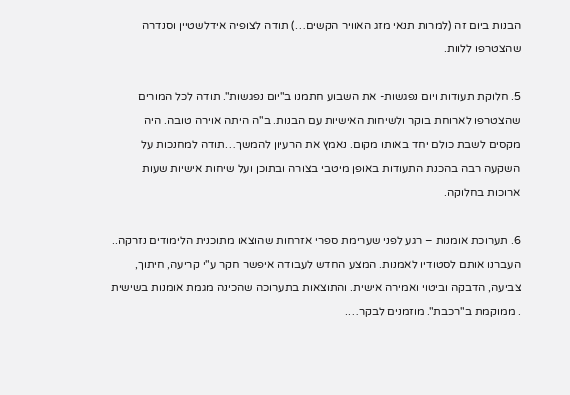הבנות ביום זה (למרות תנאי מזג האוויר הקשים…) תודה לצופיה אידלשטיין וסנדרה שהצטרפו ללוות.

5. חלוקת תעודות ויום נפגשות- את השבוע חתמנו ב"יום נפגשות". תודה לכל המורים שהצטרפו לארוחת בוקר ולשיחות האישיות עם הבנות. ב"ה היתה אוירה טובה. היה מקסים לשבת כולם יחד באותו מקום. נאמץ את הרעיון להמשך…תודה למחנכות על השקעה רבה בהכנת התעודות באופן מיטבי בצורה ובתוכן ועל שיחות אישיות שעות ארוכות בחלוקה.

6. תערוכת אומנות – רגע לפני שערימת ספרי אזרחות שהוצאו מתוכנית הלימודים נזרקה..  העברנו אותם לסטודיו לאמנות. המצע החדש לעבודה איפשר חקר ע"י קריעה, חיתוך, צביעה, הדבקה וביטוי ואמירה אישית. והתוצאות בתערוכה שהכינה מגמת אומנות בשישית . ממוקמת ב"רכבת". מוזמנים לבקר….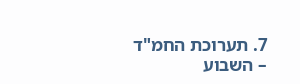7. תערוכת החמ"ד – השבוע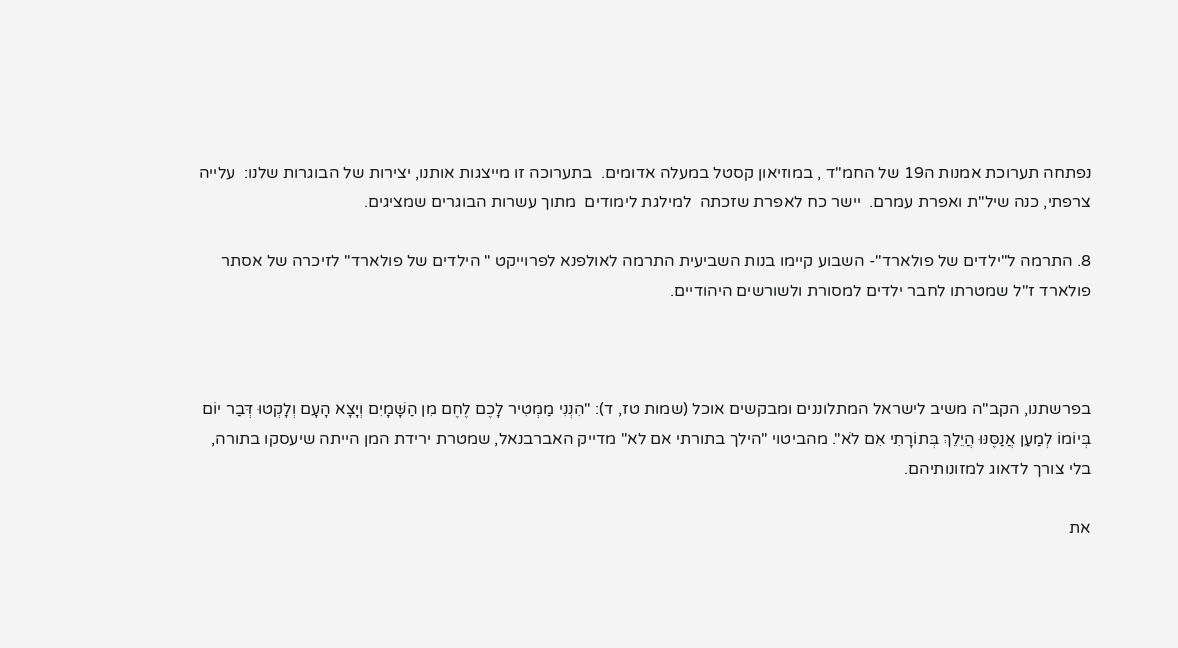נפתחה תערוכת אמנות ה19 של החמ"ד , במוזיאון קסטל במעלה אדומים.  בתערוכה זו מייצגות אותנו, יצירות של הבוגרות שלנו:  עלייה צרפתי, כנה שיל"ת ואפרת עמרם.  יישר כח לאפרת שזכתה  למילגת לימודים  מתוך עשרות הבוגרים שמציגים.

8. התרמה ל"ילדים של פולארד"- השבוע קיימו בנות השביעית התרמה לאולפנא לפרוייקט " הילדים של פולארד" לזיכרה של אסתר פולארד ז"ל שמטרתו לחבר ילדים למסורת ולשורשים היהודיים.



בפרשתנו, הקב"ה משיב לישראל המתלוננים ומבקשים אוכל (שמות טז, ד): "הִנְנִי מַמְטִיר לָכֶם לֶחֶם מִן הַשָּׁמָיִם וְיָצָא הָעָם וְלָקְטוּ דְּבַר יוֹם בְּיוֹמוֹ לְמַעַן אֲנַסֶּנּוּ הֲיֵלֵךְ בְּתוֹרָתִי אִם לֹא". מהביטוי "הילך בתורתי אם לא" מדייק האברבנאל, שמטרת ירידת המן הייתה שיעסקו בתורה, בלי צורך לדאוג למזונותיהם.

את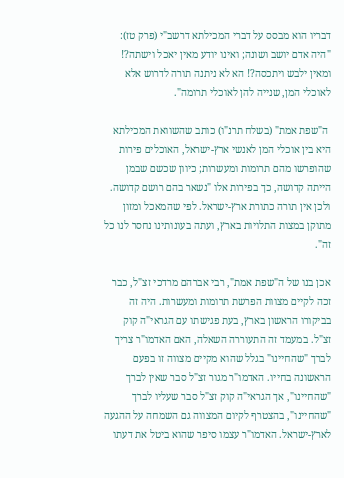דבריו הוא מבסס על דברי המכילתא דרשב"י (פרק טז): "היה אדם יושב ושונה; ואינו יודע מאין יאכל וישתה?! ומאין ילבש ויתכסה?! הא לא ניתנה תורה לדרוש אלא לאוכלי המן, שנייה להן לאוכלי תרומה".

 ה"שפת אמת" (בשלח תרנ"ו) כותב שהשוואת המכילתא היא בין אוכלי המן לאנשי ארץ-ישראל, האוכלים פירות שהופרשו מהם תרומות ומעשרות; כיוון שכשם שבמן הייתה קדושה, כך בפירות אלו "נשאר בהם רושם קדושה. ולכן אין תורה כתורת ארץ-ישראל. לפי שהמאכל ומזון מתוקן במצות התלויות בארץ, ועתה בעונותינו נחסר לנו כל זה".

אכן בנו של ה"שפת אמת", רבי אברהם מרדכי זצ"ל, כבר זכה לקיים מצוות הפרשת תרומות ומעשרות. היה זה בביקורו הראשון בארץ, בעת פגישתו עם הגראי"ה קוק זצ"ל. במעמד זה התעוררה השאלה, האם האדמו"ר צריך לברך "שהחיינו" בגלל שהוא מקיים מצווה זו בפעם הראשונה בחייו. האדמו"ר מגור זצ"ל סבר שאין לברך "שהחיינו", אך הגראי"ה קוק זצ"ל סבר שעליו לברך "שהחיינו", בהצטרף לקיום המצווה גם השמחה על ההגעה לארץ-ישראל. האדמו"ר עצמו סיפר שהוא ביטל את דעתו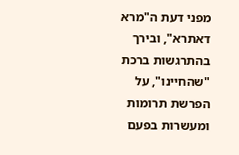מפני דעת ה"מרא דאתרא", ובירך בהתרגשות ברכת "שהחיינו", על הפרשת תרומות ומעשרות בפעם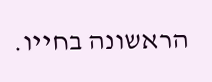הראשונה בחייו.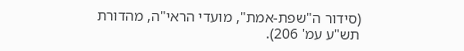(סידור ה"שפת-אמת", מועדי הראי"ה, מהדורת תש"ע עמ' 206).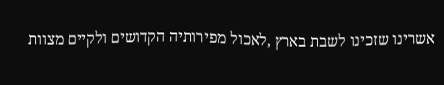אשרינו שזכינו לשבת בארץ ,לאכול מפירותיה הקדושים ולקיים מצוות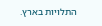התלויות בארץ.